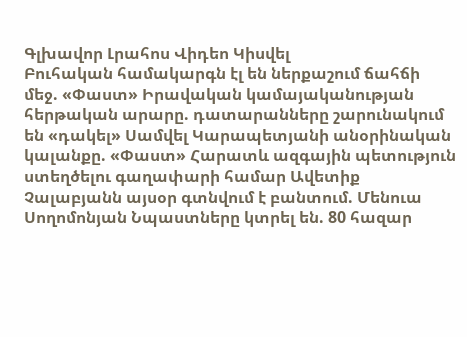Գլխավոր Լրահոս Վիդեո Կիսվել
Բուհական համակարգն էլ են ներքաշում ճահճի մեջ. «Փաստ» Իրավական կամայականության հերթական արարը. դատարանները շարունակում են «դակել» Սամվել Կարապետյանի անօրինական կալանքը. «Փաստ» Հարատև ազգային պետություն ստեղծելու գաղափարի համար Ավետիք Չալաբյանն այսօր գտնվում է բանտում. Մենուա Սողոմոնյան Նպաստները կտրել են. 80 հազար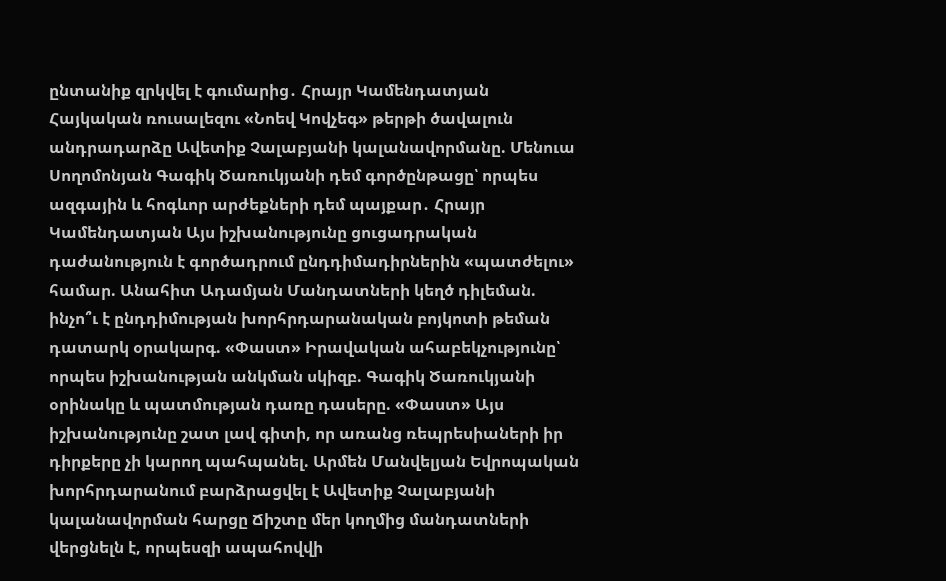ընտանիք զրկվել է գումարից․ Հրայր Կամենդատյան Հայկական ռուսալեզու «Նոեվ Կովչեգ» թերթի ծավալուն անդրադարձը Ավետիք Չալաբյանի կալանավորմանը. Մենուա Սողոմոնյան Գագիկ Ծառուկյանի դեմ գործընթացը՝ որպես ազգային և հոգևոր արժեքների դեմ պայքար․ Հրայր Կամենդատյան Այս իշխանությունը ցուցադրական դաժանություն է գործադրում ընդդիմադիրներին «պատժելու» համար. Անահիտ Ադամյան Մանդատների կեղծ դիլեման. ինչո՞ւ է ընդդիմության խորհրդարանական բոյկոտի թեման դատարկ օրակարգ. «Փաստ» Իրավական ահաբեկչությունը՝ որպես իշխանության անկման սկիզբ. Գագիկ Ծառուկյանի օրինակը և պատմության դառը դասերը. «Փաստ» Այս իշխանությունը շատ լավ գիտի, որ առանց ռեպրեսիաների իր դիրքերը չի կարող պահպանել. Արմեն Մանվելյան Եվրոպական խորհրդարանում բարձրացվել է Ավետիք Չալաբյանի կալանավորման հարցը Ճիշտը մեր կողմից մանդատների վերցնելն է, որպեսզի ապահովվի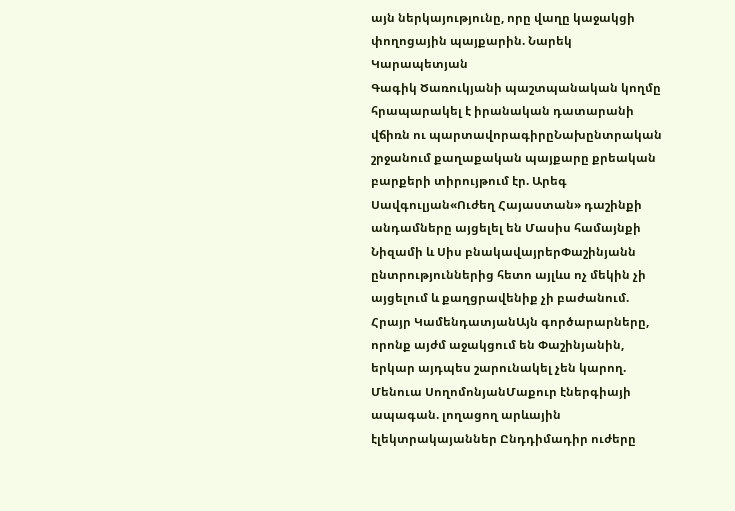այն ներկայությունը, որը վաղը կաջակցի փողոցային պայքարին. Նարեկ Կարապետյան
Գագիկ Ծառուկյանի պաշտպանական կողմը հրապարակել է իրանական դատարանի վճիռն ու պարտավորագիրըՆախընտրական շրջանում քաղաքական պայքարը քրեական բարքերի տիրույթում էր. Արեգ Սավգուլյան«Ուժեղ Հայաստան» դաշինքի անդամները այցելել են Մասիս համայնքի Նիզամի և Սիս բնակավայրերՓաշինյանն ընտրություններից հետո այլևս ոչ մեկին չի այցելում և քաղցրավենիք չի բաժանում. Հրայր ԿամենդատյանԱյն գործարարները, որոնք այժմ աջակցում են Փաշինյանին, երկար այդպես շարունակել չեն կարող. Մենուա ՍողոմոնյանՄաքուր էներգիայի ապագան. լողացող արևային էլեկտրակայաններ Ընդդիմադիր ուժերը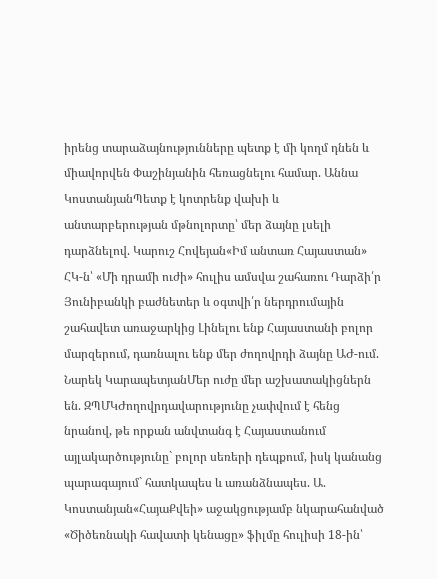իրենց տարաձայնությունները պետք է մի կողմ դնեն և միավորվեն Փաշինյանին հեռացնելու համար. Աննա ԿոստանյանՊետք է կոտրենք վախի և անտարբերության մթնոլորտը՝ մեր ձայնը լսելի դարձնելով. Կարուշ Հովեյան«Իմ անտառ Հայաստան» ՀԿ-ն՝ «Մի դրամի ուժի» հուլիս ամսվա շահառու Դարձի՛ր Յունիբանկի բաժնետեր և օգտվի՛ր ներդրումային շահավետ առաջարկից Լինելու ենք Հայաստանի բոլոր մարզերում, դառնալու ենք մեր ժողովրդի ձայնը ԱԺ-ում. Նարեկ ԿարապետյանՄեր ուժը մեր աշխատակիցներն են. ԶՊՄԿԺողովրդավարությունը չափվում է հենց նրանով, թե որքան անվտանգ է Հայաստանում այլակարծությունը` բոլոր սեռերի դեպքում, իսկ կանանց պարագայում` հատկապես և առանձնապես. Ա. Կոստանյան«ՀայաՔվեի» աջակցությամբ նկարահանված «Ծիծեռնակի հավատի կենացը» ֆիլմը հուլիսի 18-ին՝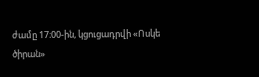ժամը 17։00-ին, կցուցադրվի «Ոսկե ծիրան»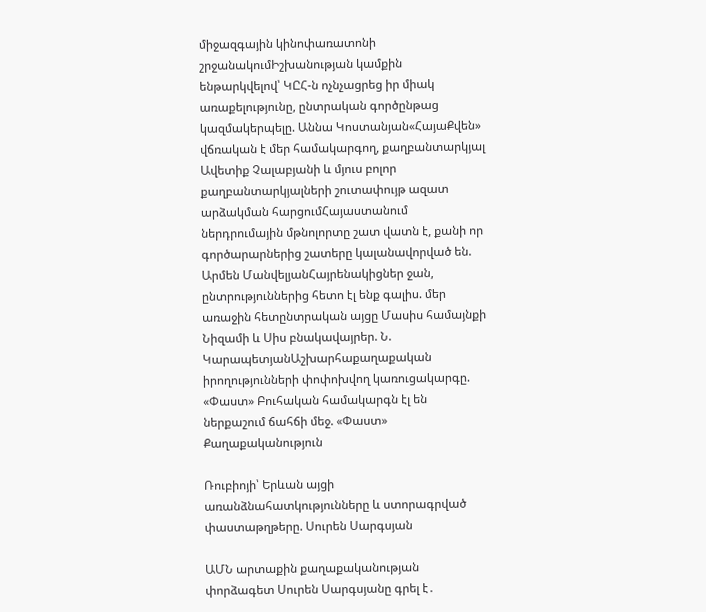միջազգային կինոփառատոնի շրջանակումԻշխանության կամքին ենթարկվելով՝ ԿԸՀ-ն ոչնչացրեց իր միակ առաքելությունը, ընտրական գործընթաց կազմակերպելը. Աննա Կոստանյան«ՀայաՔվեն» վճռական է մեր համակարգող, քաղբանտարկյալ Ավետիք Չալաբյանի և մյուս բոլոր քաղբանտարկյալների շուտափույթ ազատ արձակման հարցումՀայաստանում ներդրումային մթնոլորտը շատ վատն է, քանի որ գործարարներից շատերը կալանավորված են. Արմեն ՄանվելյանՀայրենակիցներ ջան, ընտրություններից հետո էլ ենք գալիս. մեր առաջին հետընտրական այցը Մասիս համայնքի Նիզամի և Սիս բնակավայրեր. Ն. ԿարապետյանԱշխարհաքաղաքական իրողությունների փոփոխվող կառուցակարգը. «Փաստ» Բուհական համակարգն էլ են ներքաշում ճահճի մեջ. «Փաստ»
Քաղաքականություն

Ռուբիոյի՝ Երևան այցի առանձնահատկությունները և ստորագրված փաստաթղթերը. Սուրեն Սարգսյան

ԱՄՆ արտաքին քաղաքականության փորձագետ Սուրեն Սարգսյանը գրել է․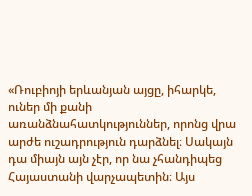«Ռուբիոյի երևանյան այցը, իհարկե, ուներ մի քանի առանձնահատկություններ, որոնց վրա արժե ուշադրություն դարձնել։ Սակայն դա միայն այն չէր, որ նա չհանդիպեց Հայաստանի վարչապետին։ Այս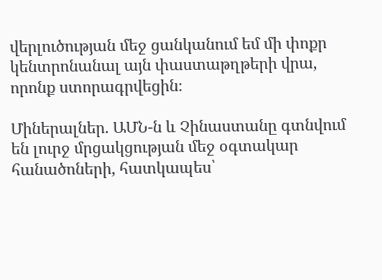վերլուծության մեջ ցանկանում եմ մի փոքր կենտրոնանալ այն փաստաթղթերի վրա, որոնք ստորագրվեցին։

Միներալներ. ԱՄՆ-ն և Չինաստանը գտնվում են լուրջ մրցակցության մեջ օգտակար հանածոների, հատկապես՝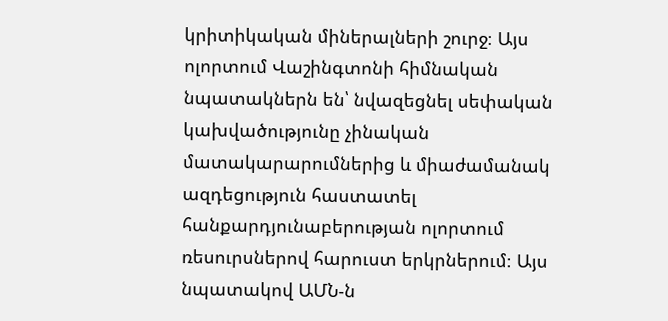կրիտիկական միներալների շուրջ։ Այս ոլորտում Վաշինգտոնի հիմնական նպատակներն են՝ նվազեցնել սեփական կախվածությունը չինական մատակարարումներից և միաժամանակ ազդեցություն հաստատել հանքարդյունաբերության ոլորտում ռեսուրսներով հարուստ երկրներում։ Այս նպատակով ԱՄՆ-ն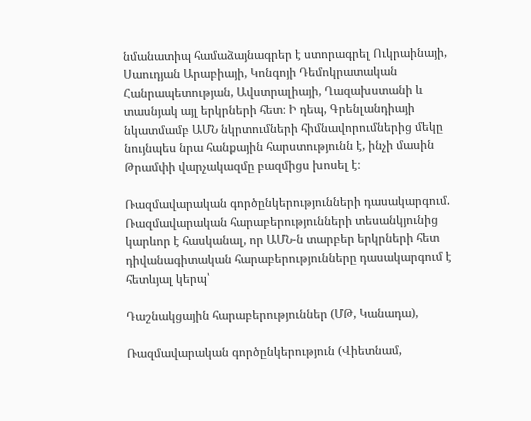նմանատիպ համաձայնագրեր է ստորագրել Ուկրաինայի, Սաուդյան Արաբիայի, Կոնգոյի Դեմոկրատական Հանրապետության, Ավստրալիայի, Ղազախստանի և տասնյակ այլ երկրների հետ։ Ի դեպ, Գրենլանդիայի նկատմամբ ԱՄՆ նկրտումների հիմնավորումներից մեկը նույնպես նրա հանքային հարստությունն է, ինչի մասին Թրամփի վարչակազմը բազմիցս խոսել է։

Ռազմավարական գործընկերությունների դասակարգում. Ռազմավարական հարաբերությունների տեսանկյունից կարևոր է հասկանալ, որ ԱՄՆ-ն տարբեր երկրների հետ դիվանագիտական հարաբերությունները դասակարգում է հետևյալ կերպ՝

Դաշնակցային հարաբերություններ (ՄԹ, Կանադա),

Ռազմավարական գործընկերություն (Վիետնամ,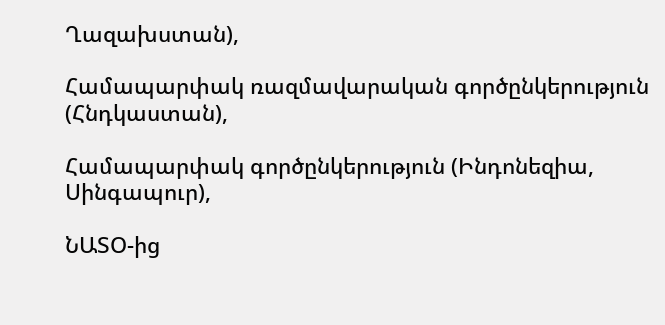Ղազախստան),

Համապարփակ ռազմավարական գործընկերություն (Հնդկաստան),

Համապարփակ գործընկերություն (Ինդոնեզիա, Սինգապուր),

ՆԱՏՕ-ից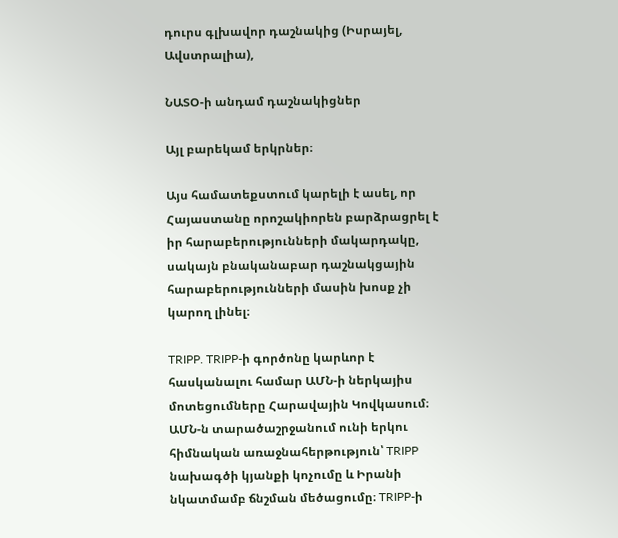դուրս գլխավոր դաշնակից (Իսրայել, Ավստրալիա),

ՆԱՏՕ-ի անդամ դաշնակիցներ

Այլ բարեկամ երկրներ։

Այս համատեքստում կարելի է ասել, որ Հայաստանը որոշակիորեն բարձրացրել է իր հարաբերությունների մակարդակը, սակայն բնականաբար դաշնակցային հարաբերությունների մասին խոսք չի կարող լինել։

TRIPP. TRIPP-ի գործոնը կարևոր է հասկանալու համար ԱՄՆ-ի ներկայիս մոտեցումները Հարավային Կովկասում։ ԱՄՆ-ն տարածաշրջանում ունի երկու հիմնական առաջնահերթություն՝ TRIPP նախագծի կյանքի կոչումը և Իրանի նկատմամբ ճնշման մեծացումը։ TRIPP-ի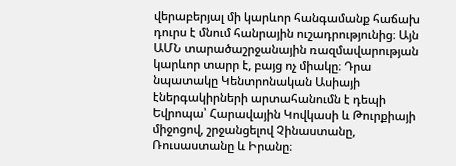վերաբերյալ մի կարևոր հանգամանք հաճախ դուրս է մնում հանրային ուշադրությունից։ Այն ԱՄՆ տարածաշրջանային ռազմավարության կարևոր տարր է, բայց ոչ միակը։ Դրա նպատակը Կենտրոնական Ասիայի էներգակիրների արտահանումն է դեպի Եվրոպա՝ Հարավային Կովկասի և Թուրքիայի միջոցով, շրջանցելով Չինաստանը, Ռուսաստանը և Իրանը։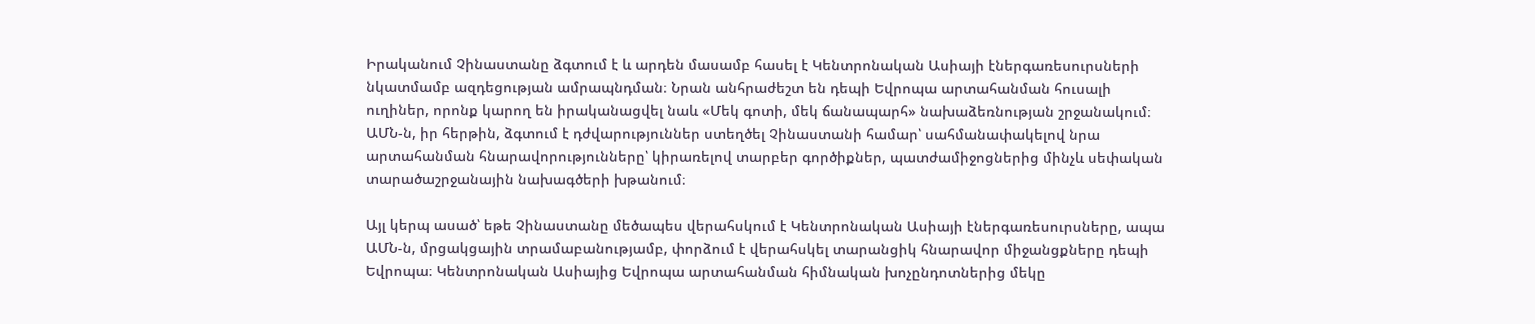Իրականում Չինաստանը ձգտում է և արդեն մասամբ հասել է Կենտրոնական Ասիայի էներգառեսուրսների նկատմամբ ազդեցության ամրապնդման։ Նրան անհրաժեշտ են դեպի Եվրոպա արտահանման հուսալի ուղիներ, որոնք կարող են իրականացվել նաև «Մեկ գոտի, մեկ ճանապարհ» նախաձեռնության շրջանակում։ ԱՄՆ-ն, իր հերթին, ձգտում է դժվարություններ ստեղծել Չինաստանի համար՝ սահմանափակելով նրա արտահանման հնարավորությունները՝ կիրառելով տարբեր գործիքներ, պատժամիջոցներից մինչև սեփական տարածաշրջանային նախագծերի խթանում։

Այլ կերպ ասած՝ եթե Չինաստանը մեծապես վերահսկում է Կենտրոնական Ասիայի էներգառեսուրսները, ապա ԱՄՆ-ն, մրցակցային տրամաբանությամբ, փորձում է վերահսկել տարանցիկ հնարավոր միջանցքները դեպի Եվրոպա։ Կենտրոնական Ասիայից Եվրոպա արտահանման հիմնական խոչընդոտներից մեկը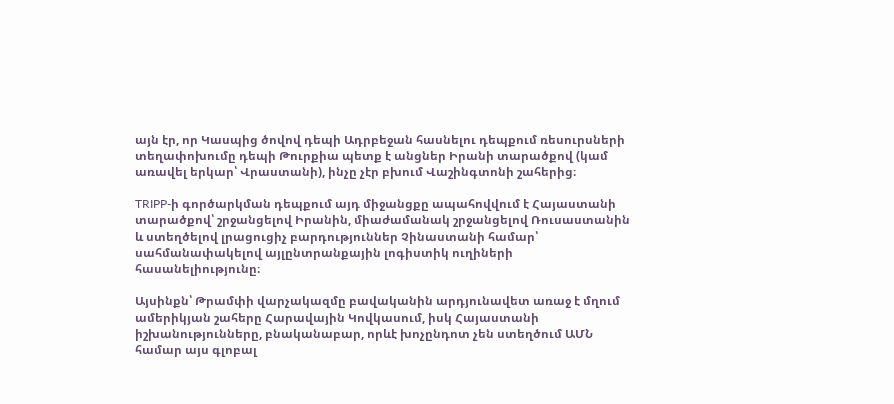այն էր, որ Կասպից ծովով դեպի Ադրբեջան հասնելու դեպքում ռեսուրսների տեղափոխումը դեպի Թուրքիա պետք է անցներ Իրանի տարածքով (կամ առավել երկար՝ Վրաստանի), ինչը չէր բխում Վաշինգտոնի շահերից։

TRIPP-ի գործարկման դեպքում այդ միջանցքը ապահովվում է Հայաստանի տարածքով՝ շրջանցելով Իրանին, միաժամանակ շրջանցելով Ռուսաստանին և ստեղծելով լրացուցիչ բարդություններ Չինաստանի համար՝ սահմանափակելով այլընտրանքային լոգիստիկ ուղիների հասանելիությունը։

Այսինքն՝ Թրամփի վարչակազմը բավականին արդյունավետ առաջ է մղում ամերիկյան շահերը Հարավային Կովկասում, իսկ Հայաստանի իշխանությունները, բնականաբար, որևէ խոչընդոտ չեն ստեղծում ԱՄՆ համար այս գլոբալ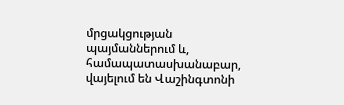մրցակցության պայմաններում և, համապատասխանաբար, վայելում են Վաշինգտոնի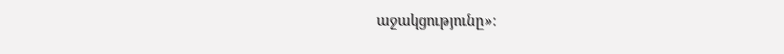աջակցությունը»։